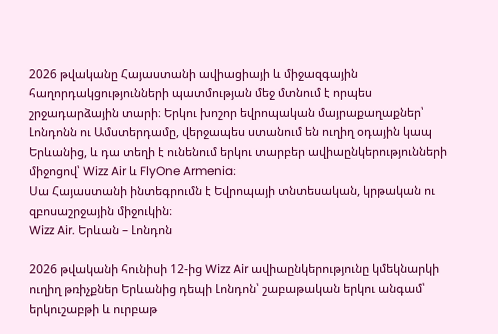2026 թվականը Հայաստանի ավիացիայի և միջազգային հաղորդակցությունների պատմության մեջ մտնում է որպես շրջադարձային տարի։ Երկու խոշոր եվրոպական մայրաքաղաքներ՝ Լոնդոնն ու Ամստերդամը, վերջապես ստանում են ուղիղ օդային կապ Երևանից, և դա տեղի է ունենում երկու տարբեր ավիաընկերությունների միջոցով՝ Wizz Air և FlyOne Armenia։
Սա Հայաստանի ինտեգրումն է Եվրոպայի տնտեսական, կրթական ու զբոսաշրջային միջուկին։
Wizz Air. Երևան – Լոնդոն

2026 թվականի հունիսի 12-ից Wizz Air ավիաընկերությունը կմեկնարկի ուղիղ թռիչքներ Երևանից դեպի Լոնդոն՝ շաբաթական երկու անգամ՝ երկուշաբթի և ուրբաթ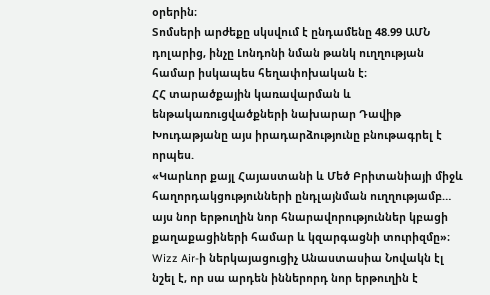օրերին։
Տոմսերի արժեքը սկսվում է ընդամենը 48.99 ԱՄՆ դոլարից, ինչը Լոնդոնի նման թանկ ուղղության համար իսկապես հեղափոխական է։
ՀՀ տարածքային կառավարման և ենթակառուցվածքների նախարար Դավիթ Խուդաթյանը այս իրադարձությունը բնութագրել է որպես.
«Կարևոր քայլ Հայաստանի և Մեծ Բրիտանիայի միջև հաղորդակցությունների ընդլայնման ուղղությամբ… այս նոր երթուղին նոր հնարավորություններ կբացի քաղաքացիների համար և կզարգացնի տուրիզմը»։
Wizz Air-ի ներկայացուցիչ Անաստասիա Նովակն էլ նշել է, որ սա արդեն իններորդ նոր երթուղին է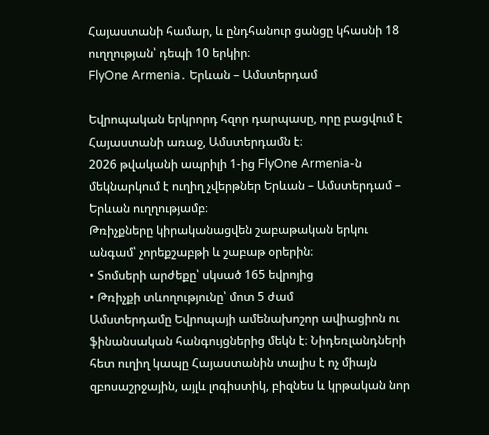Հայաստանի համար, և ընդհանուր ցանցը կհասնի 18 ուղղության՝ դեպի 10 երկիր։
FlyOne Armenia․ Երևան – Ամստերդամ

Եվրոպական երկրորդ հզոր դարպասը, որը բացվում է Հայաստանի առաջ, Ամստերդամն է։
2026 թվականի ապրիլի 1-ից FlyOne Armenia-ն մեկնարկում է ուղիղ չվերթներ Երևան – Ամստերդամ – Երևան ուղղությամբ։
Թռիչքները կիրականացվեն շաբաթական երկու անգամ՝ չորեքշաբթի և շաբաթ օրերին։
• Տոմսերի արժեքը՝ սկսած 165 եվրոյից
• Թռիչքի տևողությունը՝ մոտ 5 ժամ
Ամստերդամը Եվրոպայի ամենախոշոր ավիացիոն ու ֆինանսական հանգույցներից մեկն է։ Նիդեռլանդների հետ ուղիղ կապը Հայաստանին տալիս է ոչ միայն զբոսաշրջային, այլև լոգիստիկ, բիզնես և կրթական նոր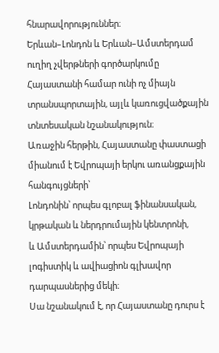հնարավորություններ։
Երևան–Լոնդոն և Երևան–Ամստերդամ ուղիղ չվերթների գործարկումը Հայաստանի համար ունի ոչ միայն տրանսպորտային, այլև կառուցվածքային տնտեսական նշանակություն։
Առաջին հերթին, Հայաստանը փաստացի միանում է Եվրոպայի երկու առանցքային հանգույցների՝
Լոնդոնին՝ որպես գլոբալ ֆինանսական, կրթական և ներդրումային կենտրոնի,
և Ամստերդամին՝ որպես Եվրոպայի լոգիստիկ և ավիացիոն գլխավոր դարպասներից մեկի։
Սա նշանակում է, որ Հայաստանը դուրս է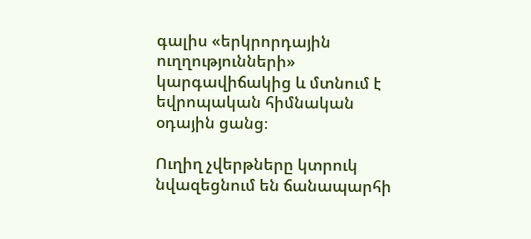գալիս «երկրորդային ուղղությունների» կարգավիճակից և մտնում է եվրոպական հիմնական օդային ցանց։

Ուղիղ չվերթները կտրուկ նվազեցնում են ճանապարհի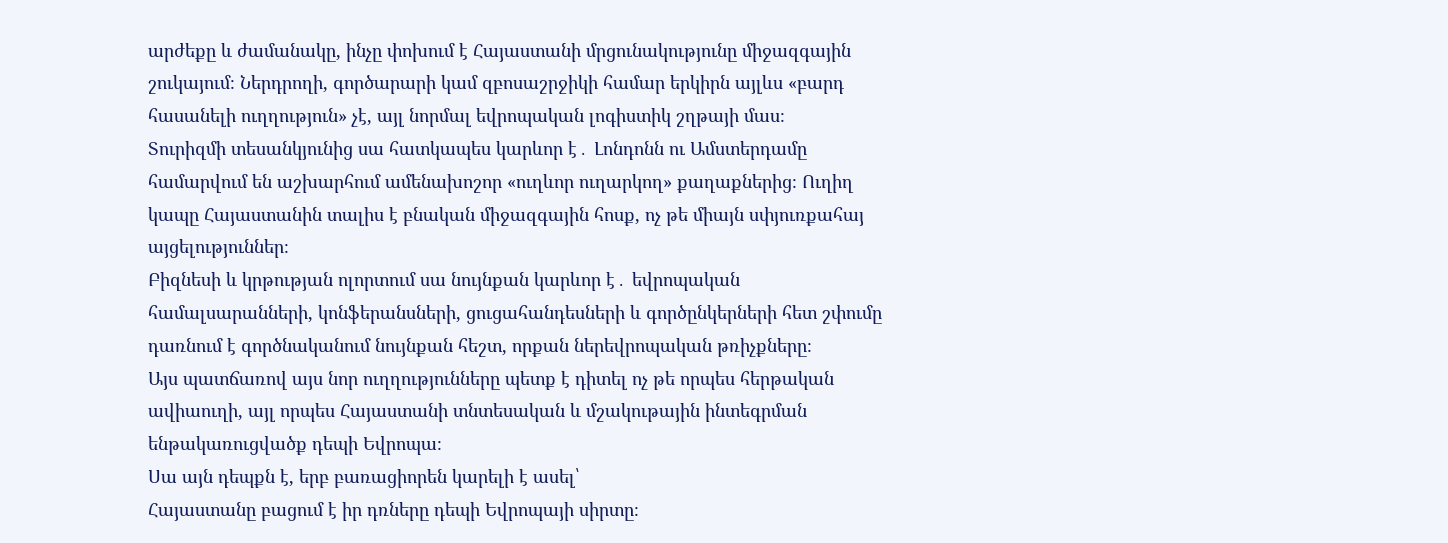արժեքը և ժամանակը, ինչը փոխում է Հայաստանի մրցունակությունը միջազգային շուկայում։ Ներդրողի, գործարարի կամ զբոսաշրջիկի համար երկիրն այլևս «բարդ հասանելի ուղղություն» չէ, այլ նորմալ եվրոպական լոգիստիկ շղթայի մաս։
Տուրիզմի տեսանկյունից սա հատկապես կարևոր է․ Լոնդոնն ու Ամստերդամը համարվում են աշխարհում ամենախոշոր «ուղևոր ուղարկող» քաղաքներից։ Ուղիղ կապը Հայաստանին տալիս է բնական միջազգային հոսք, ոչ թե միայն սփյուռքահայ այցելություններ։
Բիզնեսի և կրթության ոլորտում սա նույնքան կարևոր է․ եվրոպական համալսարանների, կոնֆերանսների, ցուցահանդեսների և գործընկերների հետ շփումը դառնում է գործնականում նույնքան հեշտ, որքան ներեվրոպական թռիչքները։
Այս պատճառով այս նոր ուղղությունները պետք է դիտել ոչ թե որպես հերթական ավիաուղի, այլ որպես Հայաստանի տնտեսական և մշակութային ինտեգրման ենթակառուցվածք դեպի Եվրոպա։
Սա այն դեպքն է, երբ բառացիորեն կարելի է ասել՝
Հայաստանը բացում է իր դռները դեպի Եվրոպայի սիրտը։